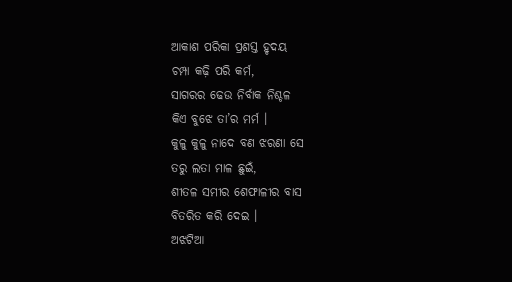ଆକାଶ ପରିକା ପ୍ରଶସ୍ତ ହୃଦୟ
ଚମ୍ପା କଢ଼ି ପରି କର୍ମ,
ସାଗରର ଢେଉ ନିର୍ବାକ ନିଶ୍ଚଳ
କିଏ ବୁଝେ ତା’ର ମର୍ମ ।
କୁଳୁ କୁଳୁ ନାଦେ ବଣ ଝରଣା ସେ
ତରୁ ଲତା ମାଳ ଛୁଇଁ,
ଶୀତଳ ସମୀର ଶେଫାଳୀର ବାସ
ବିତରିତ କରି ଦେଇ ।
ଅଝଟିଆ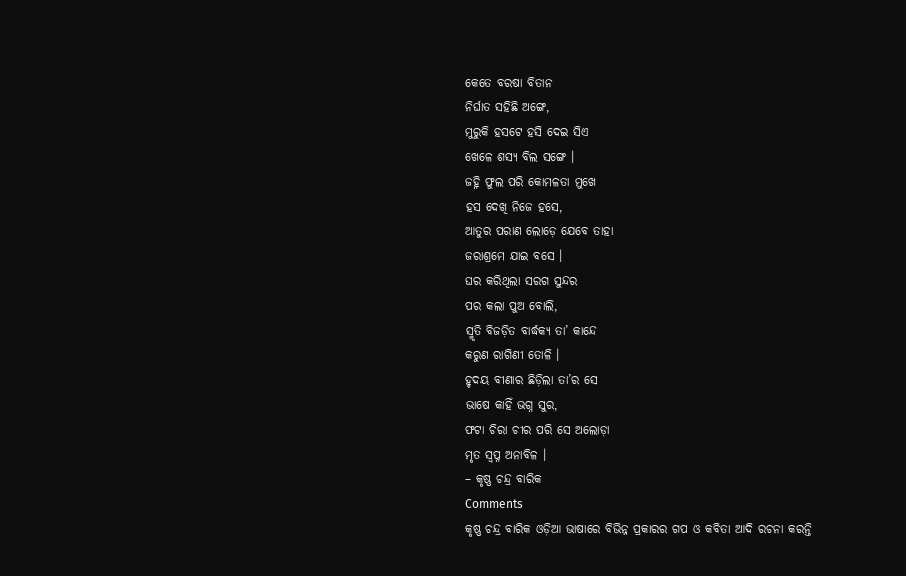କେତେ ବରଷା ବିତାନ
ନିର୍ଘାତ ସହିଛି ଅଙ୍ଗେ,
ମୁରୁକି ହସଟେ ହସି ଦେଇ ସିଏ
ଖେଳେ ଶସ୍ୟ ବିଲ ସଙ୍ଗେ ।
ଜହ୍ନି ଫୁଲ ପରି କୋମଳତା ମୁଖେ
ହସ ଦେଖି ନିଜେ ହସେ,
ଆତୁର ପରାଣ ଲୋଡ଼େ ଯେବେ ତାହା
ଜରାଶ୍ରମେ ଯାଇ ବସେ ।
ଘର କରିଥିଲା ସରଗ ସୁନ୍ଦର
ପର କଲା ପୁଅ ବୋଲି,
ସ୍ମୃତି ବିଜଡ଼ିତ ବାର୍ଦ୍ଧକ୍ୟ ତା’ କାନ୍ଦେ
କରୁଣ ରାଗିଣୀ ତୋଳି ।
ହୃଦୟ ବୀଣାର ଛିଡ଼ିଲା ତା’ର ସେ
ଭାଷେ କାହିଁ ଭଗ୍ନ ସୁର,
ଫଟା ଚିରା ଚୀର ପରି ସେ ଅଲୋଡ଼ା
ମୃତ ସ୍ୱପ୍ନ ଅନାବିଳ ।
– କୃଷ୍ଣ ଚନ୍ଦ୍ର ବାରିକ
Comments
କୃଷ୍ଣ ଚନ୍ଦ୍ର ବାରିକ ଓଡ଼ିଆ ଭାଷାରେ ବିଭିନ୍ନ ପ୍ରକାରର ଗପ ଓ କବିତା ଆଦି ରଚନା କରନ୍ତି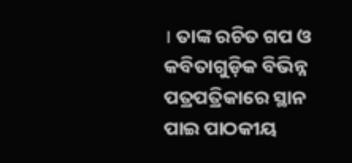। ତାଙ୍କ ରଚିତ ଗପ ଓ କବିତାଗୁଡ଼ିକ ବିଭିନ୍ନ ପତ୍ରପତ୍ରିକାରେ ସ୍ଥାନ ପାଇ ପାଠକୀୟ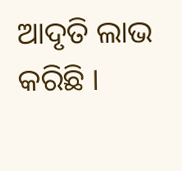ଆଦୃତି ଲାଭ କରିଛି ।